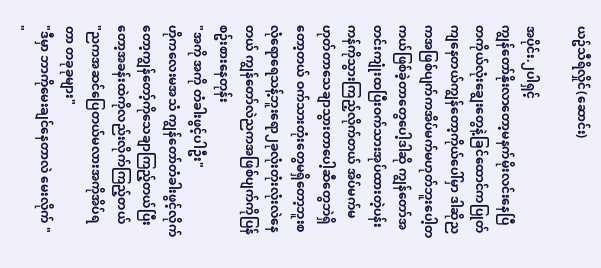ယဥ်သီရိလှိုင်(ဆောင်း)

အပိုင်း.၂ပါရှင့်
ကျွန်တော်နိုးလာတော့မနက်မိုးလင်းနေပြီ တကိုယ်လုံးချွေးတွေနဲ့ခြင်ထောင်ကပြုတ်ကျနေတယ်ကျွန်တော့ကိုယ်ပေါ်မှာ ဒါဆိုညကအဖြစ်ပျက်ကအိပ်မက်မဟုတ်ဘူးပေါ့တကယ်ဖြစ်ခဲ့တာတွေပေါ့ဒါဆို ကျွန်တော်အတင်းကျုံးထပြီးဝက်သားအုပ်ထားတဲ့ပန်းကန်ကိုသွားကြည့်လိုက်တယ် အိပ်မက်မဟုတ်တာသေချာသွားတာပေါ့ဆီတွေဘဲရှိတော့တယ် ဝက်သားတုံးတွေမရှိတော့ဘူးစလုံရောရေသန့်ဘူးရော၂ခုလုံးတုံးလုံးလဲနေတယ် ကျွန်တော်လဲညကအဖြစ်ပျက်ကိုပြန်စဥ်းစားနေတုန်း
"အကို အကို တံခါးဖွင့်ပါဦး"
ဟိုကလေးမအသံ ကျွန်တော်တံခါးဖွင့်လိုက်တော့ကျွန်တော့်ကိုသေချာကြည့်တယ်ပြီးတော့အခန်းထဲကိုလည်းလိုက်ကြည့်တယ်
"ညကအဆင်ပြေတယ်မလားအကိုအိပ်ရတာ တခုခုများ"
"ဒီမှာ ဘာကိုမေးချင်နေတာလဲ မေးလိုက် "
"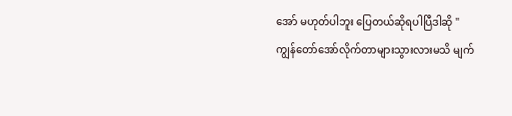အော် မဟုတ်ပါဘူး ပြေတယ်ဆိုရပါပြီဒါဆို "
ကျွန်တော်အော်လိုက်တာများသွားလားမသိ မျက်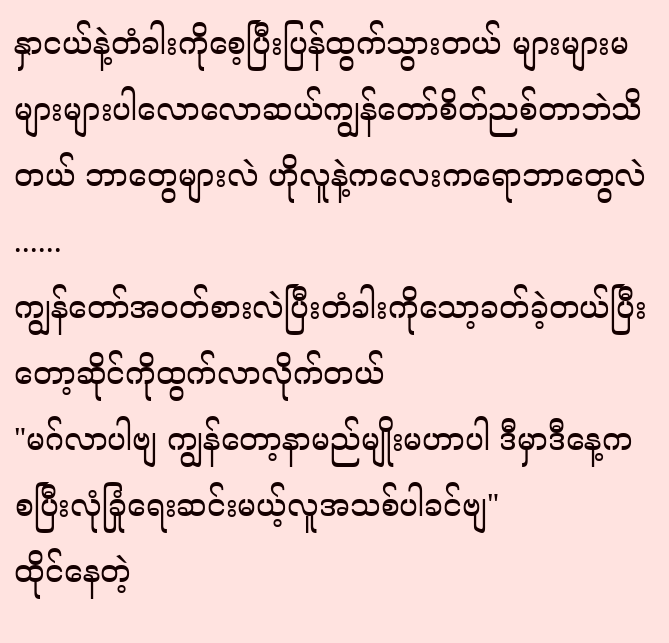နှာငယ်နဲ့တံခါးကိုစေ့ပြီးပြန်ထွက်သွားတယ် များများမများများပါလောလောဆယ်ကျွန်တော်စိတ်ညစ်တာဘဲသိတယ် ဘာတွေများလဲ ဟိုလူနဲ့ကလေးကရောဘာတွေလဲ
......
ကျွန်တော်အဝတ်စားလဲပြီးတံခါးကိုသော့ခတ်ခဲ့တယ်ပြီးတော့ဆိုင်ကိုထွက်လာလိုက်တယ်
"မဂ်လာပါဗျ ကျွန်တော့နာမည်မျိုးမဟာပါ ဒီမှာဒီနေ့ကစပြီးလုံခြုံရေးဆင်းမယ့်လူအသစ်ပါခင်ဗျ"
ထိုင်နေတဲ့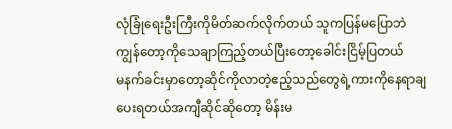လုံခြုံရေးဦးကြီးကိုမိတ်ဆက်လိုက်တယ် သူကပြန်မပြောဘဲ ကျွန်တော့ကိုသေချာကြည့်တယ်ပြီးတော့ခေါင်းငြိမ့်ပြတယ်
မနက်ခင်းမှာတော့ဆိုင်ကိုလာတဲ့ဧည့်သည်တွေရဲ့ကားကိုနေရာချပေးရတယ်အကျီဆိုင်ဆိုတော့ မိန်းမ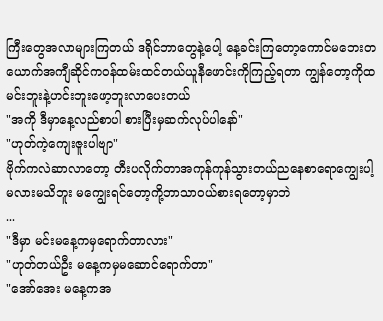ကြီးတွေအလာများကြတယ် ဒရိုင်ဘာတွေနဲ့ပေါ့ နေ့ခင်းကြတော့ကောင်မဘေးတယောက်အကျီဆိုင်ကဝန်ထမ်းထင်တယ်ယူနီဖောင်းကိုကြည့်ရတာ ကျွန်တော့ကိုထမင်းဘူးနဲ့ဟင်းဘူးဖော့ဘူးလာပေးတယ်
"အကို ဒီမှာနေ့လည်စာပါ စားပြီးမှဆက်လုပ်ပါနော်"
"ဟုတ်ကဲ့ကျေးဇူးပါဗျာ"
ဗိုက်ကလဲဆာလာတော့ တီးပလိုက်တာအကုန်ကုန်သွားတယ်ညနေစာရောကျွေးပါ့မလားမသိဘူး မကျွေးရင်တော့ကို့ဘာသာဝယ်စားရတော့မှာဘဲ
...
"ဒီမှာ မင်းမနေ့ကမှရောက်တာလား"
"ဟုတ်တယ်ဦး မနေ့ကမှမဆောင်ရောက်တာ"
"အော်အေး မနေ့ကအ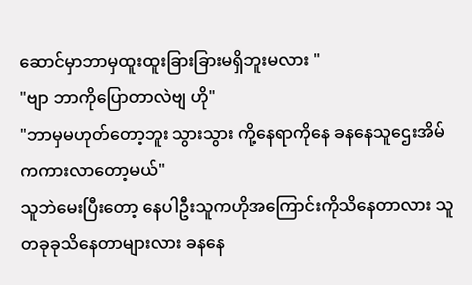ဆောင်မှာဘာမှထူးထူးခြားခြားမရှိဘူးမလား "
"ဗျာ ဘာကိုပြောတာလဲဗျ ဟို"
"ဘာမှမဟုတ်တော့ဘူး သွားသွား ကို့နေရာကိုနေ ခနနေသူဌေးအိမ်ကကားလာတော့မယ်"
သူဘဲမေးပြီးတော့ နေပါဦးသူကဟိုအကြောင်းကိုသိနေတာလား သူတခုခုသိနေတာများလား ခနနေ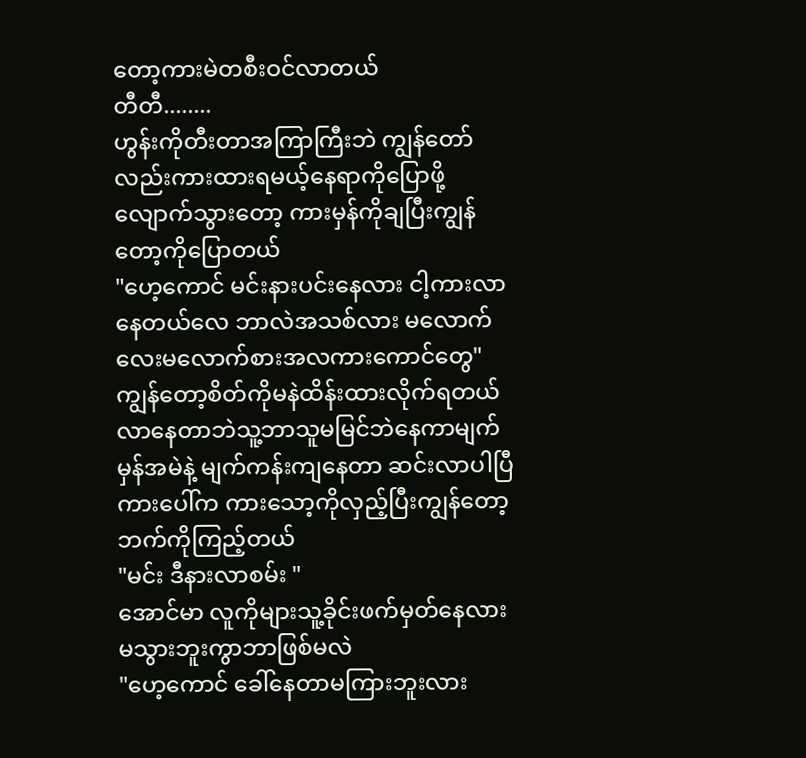တော့ကားမဲတစီးဝင်လာတယ်
တီတီ........
ဟွန်းကိုတီးတာအကြာကြီးဘဲ ကျွန်တော်လည်းကားထားရမယ့်နေရာကိုပြောဖို့လျောက်သွားတော့ ကားမှန်ကိုချပြီးကျွန်တော့ကိုပြောတယ်
"ဟေ့ကောင် မင်းနားပင်းနေလား ငါ့ကားလာနေတယ်လေ ဘာလဲအသစ်လား မလောက်လေးမလောက်စားအလကားကောင်တွေ"
ကျွန်တော့စိတ်ကိုမနဲထိန်းထားလိုက်ရတယ် လာနေတာဘဲသူ့ဘာသူမမြင်ဘဲနေကာမျက်မှန်အမဲနဲ့ မျက်ကန်းကျနေတာ ဆင်းလာပါပြီကားပေါ်က ကားသော့ကိုလှည့်ပြီးကျွန်တော့ဘက်ကိုကြည့်တယ်
"မင်း ဒီနားလာစမ်း "
အောင်မာ လူကိုများသူ့ခိုင်းဖက်မှတ်နေလား မသွားဘူးကွာဘာဖြစ်မလဲ
"ဟေ့ကောင် ခေါ်နေတာမကြားဘူးလား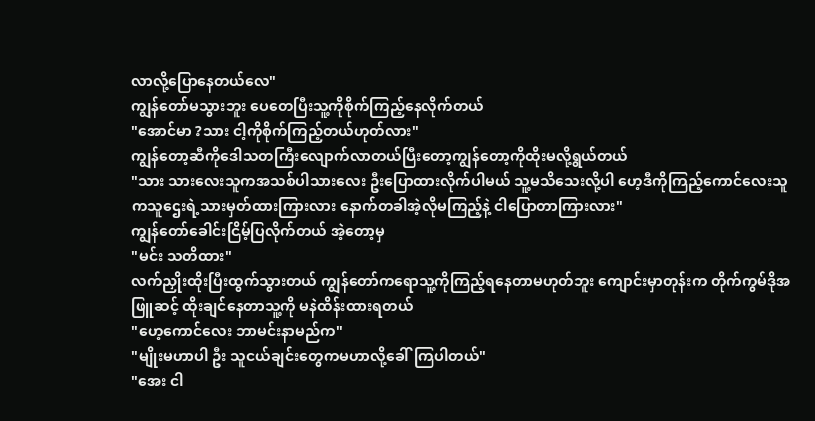လာလို့ပြောနေတယ်လေ"
ကျွန်တော်မသွားဘူး ပေတေပြီးသူ့ကိုစိုက်ကြည့်နေလိုက်တယ်
"အောင်မာ ?သား ငါ့ကိုစိုက်ကြည့်တယ်ဟုတ်လား"
ကျွန်တော့ဆီကိုဒေါသတကြီးလျောက်လာတယ်ပြီးတော့ကျွန်တော့ကိုထိုးမလို့ရွယ်တယ်
"သား သားလေးသူကအသစ်ပါသားလေး ဦးပြောထားလိုက်ပါမယ် သူ့မသိသေးလို့ပါ ဟေ့ဒီကိုကြည့်ကောင်လေးသူကသူဌေးရဲ့သားမှတ်ထားကြားလား နောက်တခါအဲ့လိုမကြည့်နဲ့ ငါပြောတာကြားလား"
ကျွန်တော်ခေါင်းငြိမ့်ပြလိုက်တယ် အဲ့တော့မှ
"မင်း သတိထား"
လက်ညှိုးထိုးပြီးထွက်သွားတယ် ကျွန်တော်ကရောသူ့ကိုကြည့်ရနေတာမဟုတ်ဘူး ကျောင်းမှာတုန်းက တိုက်ကွမ်ဒိုအဖြူဆင့် ထိုးချင်နေတာသူ့ကို မနဲထိန်းထားရတယ်
"ဟေ့ကောင်လေး ဘာမင်းနာမည်က"
"မျိုးမဟာပါ ဦး သူငယ်ချင်းတွေကမဟာလို့ခေါ်ကြပါတယ်"
"အေး ငါ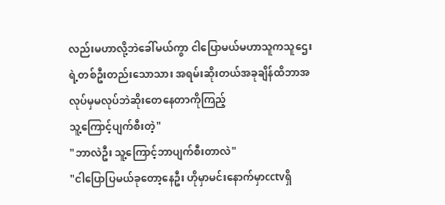လည်းမဟာလို့ဘဲခေါ်မယ်ကွာ ငါပြောမယ်မဟာသူကသူဌေးရဲ့တစ်ဦးတည်းသောသား အရမ်းဆိုးတယ်အခုချိန်ထိဘာအလုပ်မှမလုပ်ဘဲဆိုးတေနေတာကိုကြည့်
သူ့ကြောင့်ပျက်စီးတဲ့"
"ဘာလဲဦး သူ့ကြောင့်ဘာပျက်စီးတာလဲ"
"ငါပြောပြမယ်ခုတော့နေဦး ဟိုမှာမင်းနောက်မှာcctvရှိ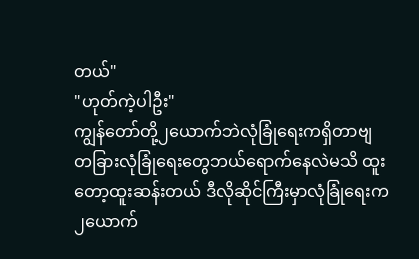တယ်"
"ဟုတ်ကဲ့ပါဦး"
ကျွန်တော်တို့၂ယောက်ဘဲလုံခြုံရေးကရှိတာဗျ တခြားလုံခြုံရေးတွေဘယ်ရောက်နေလဲမသိ ထူးတော့ထူးဆန်းတယ် ဒီလိုဆိုင်ကြီးမှာလုံခြုံရေးက၂ယောက်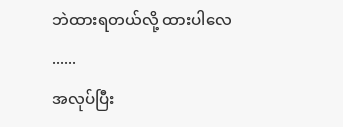ဘဲထားရတယ်လို့ ထားပါလေ
......
အလုပ်ပြီး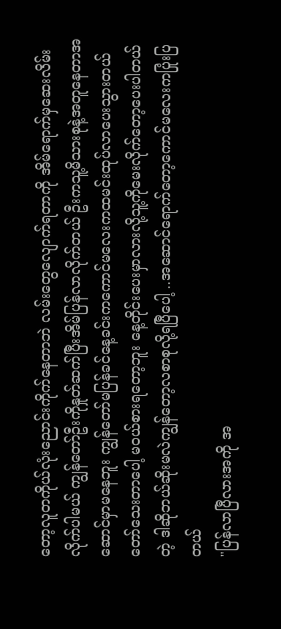တော့လူတကိုယ်လုံးညောင်းကိုက်နေတာဘဲ လမ်းတွေလျောက်ရတာကို အိမ်ရောက်မှဆေးလိမ်းလိုက်ပါမယ် ကျွန်တော်ဦးကိုနှုတ်ဆက်ပြီးအိမ်ပြန်လာလိုက်တယ် ဦးကသူ့မိသားစုနဲ့အတူနေတာအဆောင်မှာမနေဘူး ကျွန်တော်မပြန်ခင်နေ့ခင်းကကောင်မလေးကထမင်းထုပ်လာပေးသွားတယ်တော်သေးတာပေါ့ မဝယ်စားရတော့ဘူး နေ့တိုင်းပေးမှာလားလို့သူ့ကိုမေးလိုက်တော့ပေးပါတယ်တဲ့ ဒါဆိုဘယ်ဆိုးမလဲကျွန်တော့လစာစုလို့ရပြီပေါ့ ..အဆောင်ရောက်တော့ကောင်မလေးကပြုံးပြတယ်
"ပြန်လာပြီလားအကို အ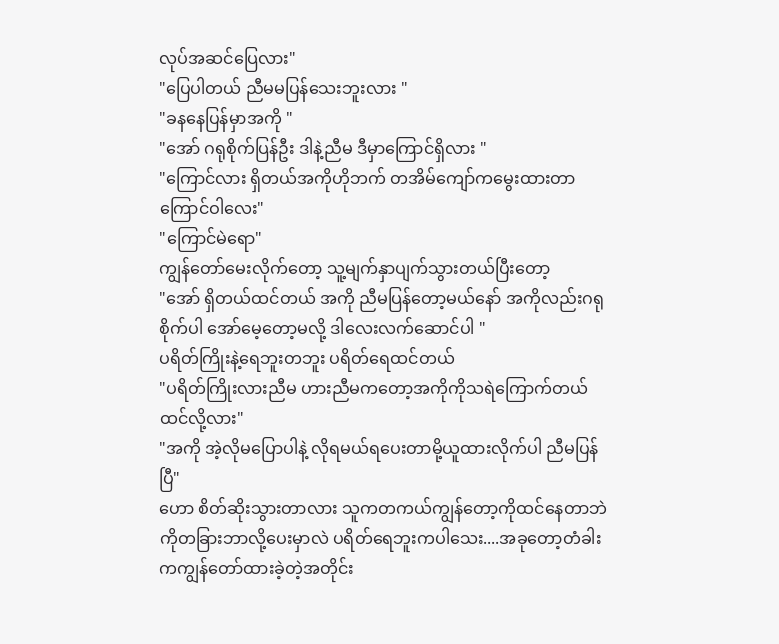လုပ်အဆင်ပြေလား"
"ပြေပါတယ် ညီမမပြန်သေးဘူးလား "
"ခနနေပြန်မှာအကို "
"အော် ဂရုစိုက်ပြန်ဦး ဒါနဲ့ညီမ ဒီမှာကြောင်ရှိလား "
"ကြောင်လား ရှိတယ်အကိုဟိုဘက် တအိမ်ကျော်ကမွေးထားတာ ကြောင်ဝါလေး"
"ကြောင်မဲရော"
ကျွန်တော်မေးလိုက်တော့ သူ့မျက်နှာပျက်သွားတယ်ပြီးတော့
"အော် ရှိတယ်ထင်တယ် အကို ညီမပြန်တော့မယ်နော် အကိုလည်းဂရုစိုက်ပါ အော်မေ့တော့မလို့ ဒါလေးလက်ဆောင်ပါ "
ပရိတ်ကြိုးနဲ့ရေဘူးတဘူး ပရိတ်ရေထင်တယ်
"ပရိတ်ကြိုးလားညီမ ဟားညီမကတော့အကိုကိုသရဲကြောက်တယ်ထင်လို့လား"
"အကို အဲ့လိုမပြောပါနဲ့ လိုရမယ်ရပေးတာမို့ယူထားလိုက်ပါ ညီမပြန်ပြီ"
ဟော စိတ်ဆိုးသွားတာလား သူကတကယ်ကျွန်တော့ကိုထင်နေတာဘဲကိုတခြားဘာလို့ပေးမှာလဲ ပရိတ်ရေဘူးကပါသေး....အခုတော့တံခါးကကျွန်တော်ထားခဲ့တဲ့အတိုင်း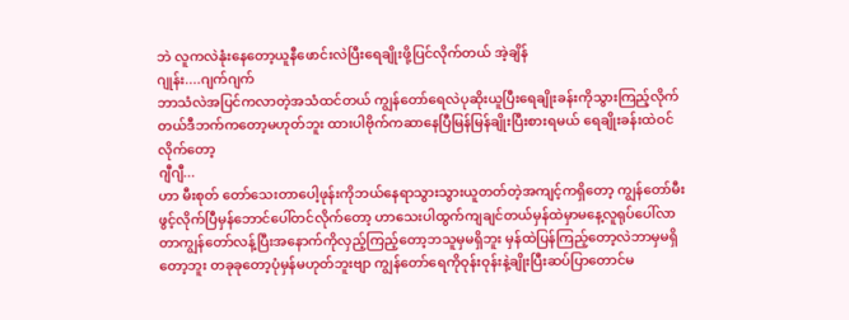ဘဲ လူကလဲနုံးနေတော့ယူနီဖောင်းလဲပြီးရေချိုးဖို့ပြင်လိုက်တယ် အဲ့ချိန်
ဂျုန်း....ဂျက်ဂျက်
ဘာသံလဲအပြင်ကလာတဲ့အသံထင်တယ် ကျွန်တော်ရေလဲပုဆိုးယူပြီးရေချိုးခန်းကိုသွားကြည့်လိုက်တယ်ဒီဘက်ကတော့မဟုတ်ဘူး ထားပါဗိုက်ကဆာနေပြီမြန်မြန်ချိုးပြီးစားရမယ် ရေချိုးခန်းထဲဝင်လိုက်တော့
ဂျီဂျီ...
ဟာ မီးစုတ် တော်သေးတာပေါ့ဖုန်းကိုဘယ်နေရာသွားသွားယူတတ်တဲ့အကျင့်ကရှိတော့ ကျွန်တော်မီးဖွင့်လိုက်ပြီမှန်ဘောင်ပေါ်တင်လိုက်တော့ ဟာသေးပါထွက်ကျချင်တယ်မှန်ထဲမှာမနေ့လူရုပ်ပေါ်လာတာကျွန်တော်လန့်ပြီးအနောက်ကိုလှည့်ကြည့်တော့ဘသူမှမရှိဘူး မှန်ထဲပြန်ကြည့်တော့လဲဘာမှမရှိတော့ဘူး တခုခုတော့ပုံမှန်မဟုတ်ဘူးဗျာ ကျွန်တော်ရေကိုဝုန်းဝုန်းနဲ့ချိုးပြီးဆပ်ပြာတောင်မ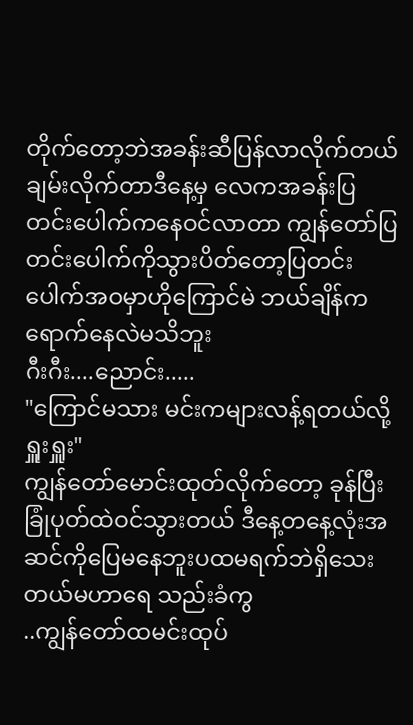တိုက်တော့ဘဲအခန်းဆီပြန်လာလိုက်တယ် ချမ်းလိုက်တာဒီနေ့မှ လေကအခန်းပြတင်းပေါက်ကနေဝင်လာတာ ကျွန်တော်ပြတင်းပေါက်ကိုသွားပိတ်တော့ပြတင်းပေါက်အဝမှာဟိုကြောင်မဲ ဘယ်ချိန်ကရောက်နေလဲမသိဘူး
ဂီးဂီး....ညောင်း.....
"ကြောင်မသား မင်းကများလန့်ရတယ်လို့ ရှူးရှူး"
ကျွန်တော်မောင်းထုတ်လိုက်တော့ ခုန်ပြီးခြုံပုတ်ထဲဝင်သွားတယ် ဒီနေ့တနေ့လုံးအဆင်ကိုပြေမနေဘူးပထမရက်ဘဲရှိသေးတယ်မဟာရေ သည်းခံကွ
..ကျွန်တော်ထမင်းထုပ်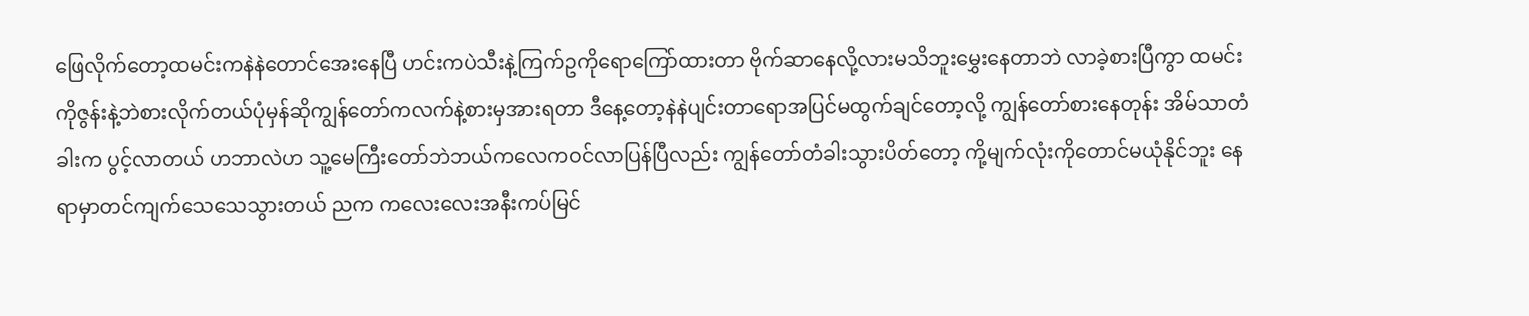ဖြေလိုက်တော့ထမင်းကနဲနဲတောင်အေးနေပြီ ဟင်းကပဲသီးနဲ့ကြက်ဥကိုရောကြော်ထားတာ ဗိုက်ဆာနေလို့လားမသိဘူးမွှေးနေတာဘဲ လာခဲ့စားပြီကွာ ထမင်းကိုဇွန်းနဲ့ဘဲစားလိုက်တယ်ပုံမှန်ဆိုကျွန်တော်ကလက်နဲ့စားမှအားရတာ ဒီနေ့တော့နဲနဲပျင်းတာရောအပြင်မထွက်ချင်တော့လို့ ကျွန်တော်စားနေတုန်း အိမ်သာတံခါးက ပွင့်လာတယ် ဟဘာလဲဟ သူ့မေကြီးတော်ဘဲဘယ်ကလေကဝင်လာပြန်ပြီလည်း ကျွန်တော်တံခါးသွားပိတ်တော့ ကို့မျက်လုံးကိုတောင်မယုံနိုင်ဘူး နေရာမှာတင်ကျက်သေသေသွားတယ် ညက ကလေးလေးအနီးကပ်မြင်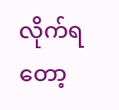လိုက်ရတော့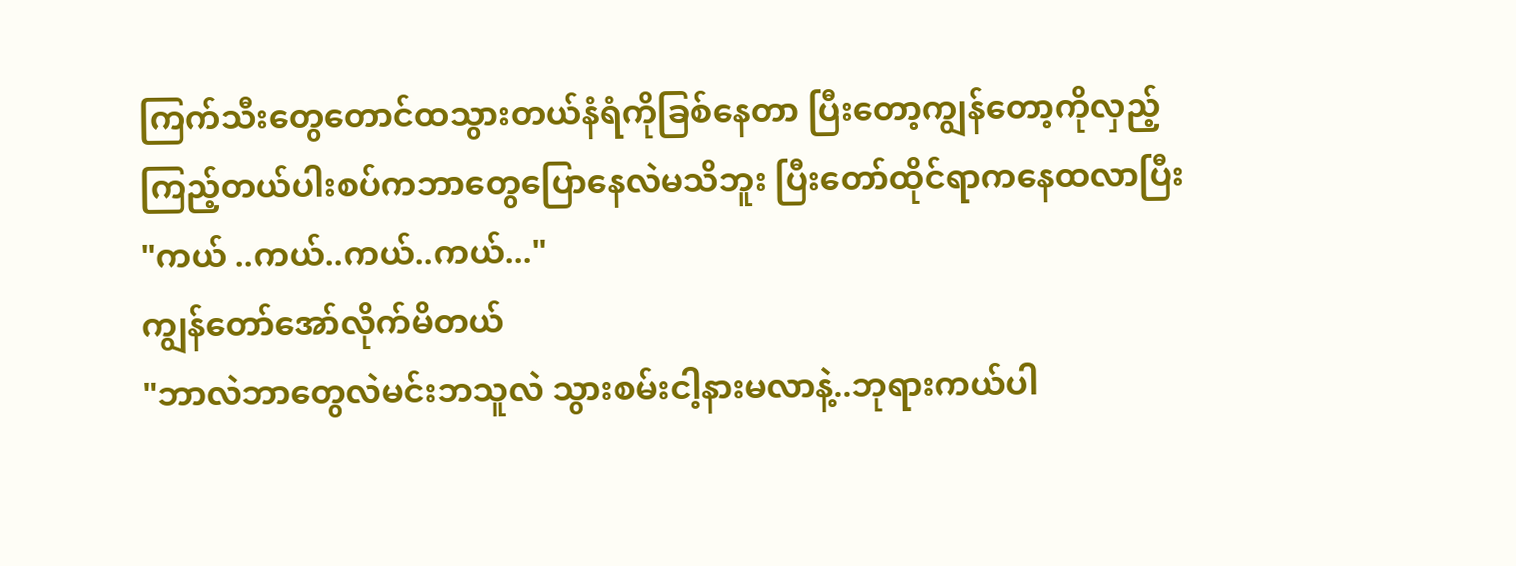ကြက်သီးတွေတောင်ထသွားတယ်နံရံကိုခြစ်နေတာ ပြီးတော့ကျွန်တော့ကိုလှည့်ကြည့်တယ်ပါးစပ်ကဘာတွေပြောနေလဲမသိဘူး ပြီးတော်ထိုင်ရာကနေထလာပြီး
"ကယ် ..ကယ်..ကယ်..ကယ်..."
ကျွန်တော်အော်လိုက်မိတယ်
"ဘာလဲဘာတွေလဲမင်းဘသူလဲ သွားစမ်းငါ့နားမလာနဲ့..ဘုရားကယ်ပါ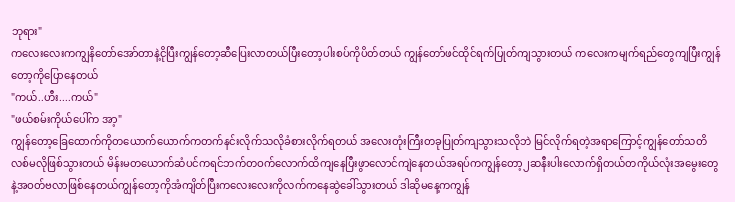ဘုရား"
ကလေးလေးကကျွနိတော်အော်တာနဲ့ငိုပြီးကျွန်တော့ဆီပြေးလာတယ်ပြီးတော့ပါးစပ်ကိုပိတ်တယ် ကျွန်တော်ဖင်ထိုင်ရက်ပြုတ်ကျသွားတယ် ကလေးကမျက်ရည်တွေကျပြီးကျွန်တော့ကိုပြောနေတယ်
"ကယ်..ဟီး....ကယ်"
"ဖယ်စမ်းကိုယ်ပေါ်က အာ့"
ကျွန်တော့ခြေထောက်ကိုတယောက်ယောက်ကတက်နင်းလိုက်သလိုခံစားလိုက်ရတယ် အလေးတုံးကြီးတခုပြုတ်ကျသွားသလိုဘဲ မြင်လိုက်ရတဲ့အရာကြောင့်ကျွန်တော်သတိလစ်မလိုဖြစ်သွားတယ် မိန်းမတယောက်ဆံပင်ကရင်ဘက်တဝက်လောက်ထိကျနေပြီးဖွာလောင်ကျဲနေတယ်အရပ်ကကျွန်တော့၂ဆနီးပါးလောက်ရှိတယ်တကိုယ်လုံးအမွေးတွေနဲ့အဝတ်ဗလာဖြစ်နေတယ်ကျွန်တော့ကိုအံကျိတ်ပြီးကလေးလေးကိုလက်ကနေဆွဲခေါ်သွားတယ် ဒါဆိုမနေ့ကကျွန်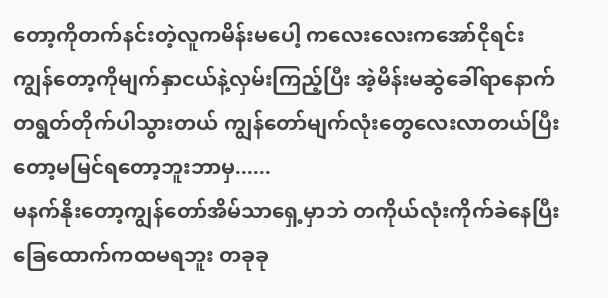တော့ကိုတက်နင်းတဲ့လူကမိန်းမပေါ့ ကလေးလေးကအော်ငိုရင်းကျွန်တော့ကိုမျက်နှာငယ်နဲ့လှမ်းကြည့်ပြီး အဲ့မိန်းမဆွဲခေါ်ရာနောက်တရွတ်တိုက်ပါသွားတယ် ကျွန်တော်မျက်လုံးတွေလေးလာတယ်ပြီးတော့မမြင်ရတော့ဘူးဘာမှ......
မနက်နိုးတော့ကျွန်တော်အိမ်သာရှေ့မှာဘဲ တကိုယ်လုံးကိုက်ခဲနေပြီးခြေထောက်ကထမရဘူး တခုခု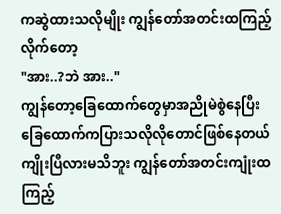ကဆွဲထားသလိုမျိုး ကျွန်တော်အတင်းထကြည့်လိုက်တော့
"အား..?ဘဲ အား.."
ကျွန်တော့ခြေထောက်တွေမှာအညိုမဲစွဲနေပြီး ခြေထောက်ကပြားသလိုလိုတောင်ဖြစ်နေတယ် ကျိုးပြီလားမသိဘူး ကျွန်တော်အတင်းကျုံးထကြည့်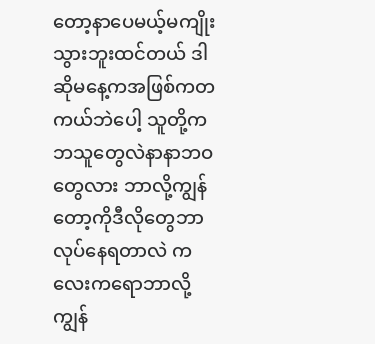တော့နာပေမယ့်မကျိုးသွားဘူးထင်တယ် ဒါဆိုမနေ့ကအဖြစ်ကတကယ်ဘဲပေါ့ သူတို့ကဘသူတွေလဲနာနာဘဝတွေလား ဘာလို့ကျွန်တော့ကိုဒီလိုတွေဘာလုပ်နေရတာလဲ ကလေးကရောဘာလို့ကျွန်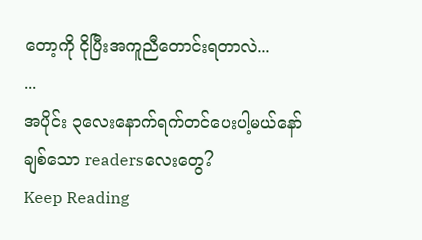တော့ကို ငိုပြီးအကူညီတောင်းရတာလဲ...
...
အပိုင်း ၃လေးနောက်ရက်တင်ပေးပါ့မယ်နော်
ချစ်သော readersလေးတွေ?
Keep Reading